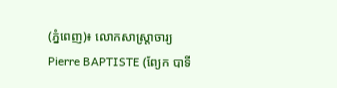(ភ្នំពេញ)៖ លោកសាស្ត្រាចារ្យ Pierre BAPTISTE (ព្យែក បាទី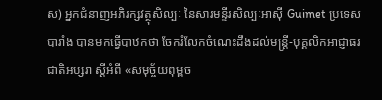ស) អ្នកជំនាញអភិរក្សវត្ថុសិល្បៈ នៃសារមន្ទីរសិល្បៈអាស៊ី Guimet ប្រទេសបារាំង បានមកធ្វើបាឋកថា ចែករំលែកចំណេះដឹងដល់មន្ត្រី-បុគ្គលិកអាជ្ញាធរជាតិអប្សរា ស្តីអំពី «សមុច្ច័យពុម្ពច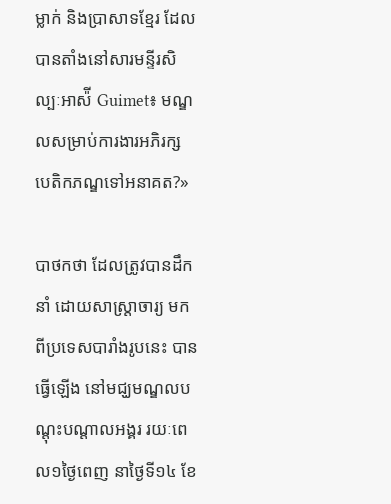ម្លាក់ និងប្រាសាទខ្មែរ ដែលបានតាំងនៅសារមន្ទីរសិល្បៈអាស៉ី Guimet៖ មណ្ឌលសម្រាប់ការងារអភិរក្ស បេតិកភណ្ឌទៅអនាគត?»

បាថកថា ដែលត្រូវបានដឹកនាំ ដោយសាស្ត្រាចារ្យ មកពីប្រទេសបារាំងរូបនេះ បានធ្វើឡើង នៅមជ្ឃមណ្ឌលបណ្តុះបណ្តាលអង្គរ រយៈពេល១ថ្ងៃពេញ នាថ្ងៃទី១៤ ខែ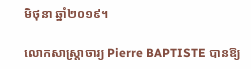មិថុនា ឆ្នាំ២០១៩។

លោកសាស្ត្រាចារ្យ Pierre BAPTISTE បានឱ្យ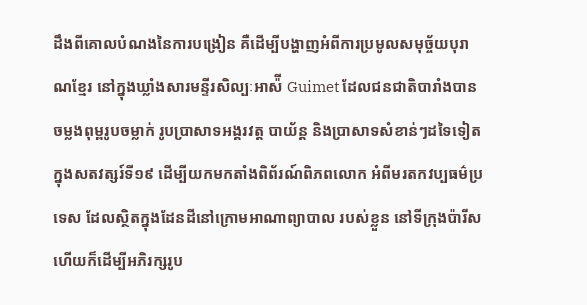ដឹងពីគោលបំណងនៃការបង្រៀន គឺដើម្បីបង្ហាញអំពីការប្រមូលសមុច្ច័យបុរាណខ្មែរ នៅក្នុងឃ្លាំងសារមន្ទីរសិល្បៈអាស៉ី Guimet ដែលជនជាតិបារាំងបានចម្លងពុម្ពរូបចម្លាក់ រូបប្រាសាទអង្គរវត្ត បាយ័ន្ត និងប្រាសាទសំខាន់ៗដទៃទៀត ក្នុងសតវត្សរ៍ទី១៩ ដើម្បីយកមកតាំងពិព័រណ៍ពិភពលោក អំពីមរតកវប្បធម៌ប្រទេស ដែលស្ថិតក្នុងដែនដីនៅក្រោមអាណាព្យាបាល របស់ខ្លួន នៅទីក្រុងប៉ារីស ហើយក៏ដើម្បីអភិរក្សរូប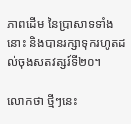ភាពដើម នៃប្រាសាទទាំងនោះ និងបានរក្សាទុករហូតដល់ចុងសតវត្សរ៍ទី២០។

លោកថា ថ្មីៗនេះ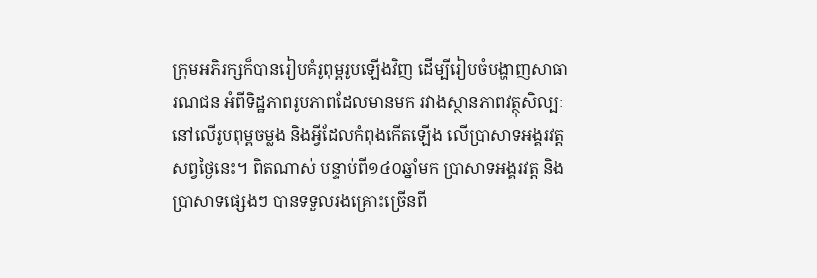ក្រុមអភិរក្សក៏បានរៀបគំរូពុម្ពរូបឡើងវិញ ដើម្បីរៀបចំបង្ហាញសាធារណជន អំពីទិដ្ឋភាពរូបភាពដែលមានមក រវាងស្ថានភាពវត្ថុសិល្បៈនៅលើរូបពុម្ពចម្លង និងអ្វីដែលកំពុងកើតឡើង លើប្រាសាទអង្គរវត្តសព្វថ្ងៃនេះ។ ពិតណាស់ បន្ទាប់ពី១៤០ឆ្នាំមក ប្រាសាទអង្គរវត្ត និងប្រាសាទផ្សេងៗ បានទទួលរងគ្រោះច្រើនពី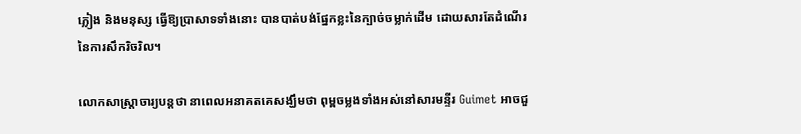ភ្លៀង និងមនុស្ស ធ្វើឱ្យប្រាសាទទាំងនោះ បានបាត់បង់ផ្នែកខ្លះនៃក្បាច់ចម្លាក់ដើម ដោយសារតែដំណើរនៃការសឹករិចរិល។

លោកសាស្ត្រាចារ្យបន្តថា នាពេលអនាគតគេសង្ឃឹមថា ពុម្ពចម្លងទាំងអស់នៅសារមន្ទីរ Guimet អាចជួ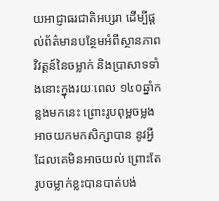យអាជ្ញាធរជាតិអប្សរា ដើម្បីផ្តល់ព័ត៌មានបន្ថែមអំពីស្ថានភាពវិវត្តន៍នៃចម្លាក់ និងប្រាសាទទាំងនោះក្នុងរយៈពេល ១៤០ឆ្នាំកន្លងមកនេះ ព្រោះរូបពុម្ពចម្លងអាចយកមកសិក្សាបាន នូវអ្វីដែលគេមិនអាចយល់ ព្រោះតែរូបចម្លាក់ខ្លះបានបាត់បង់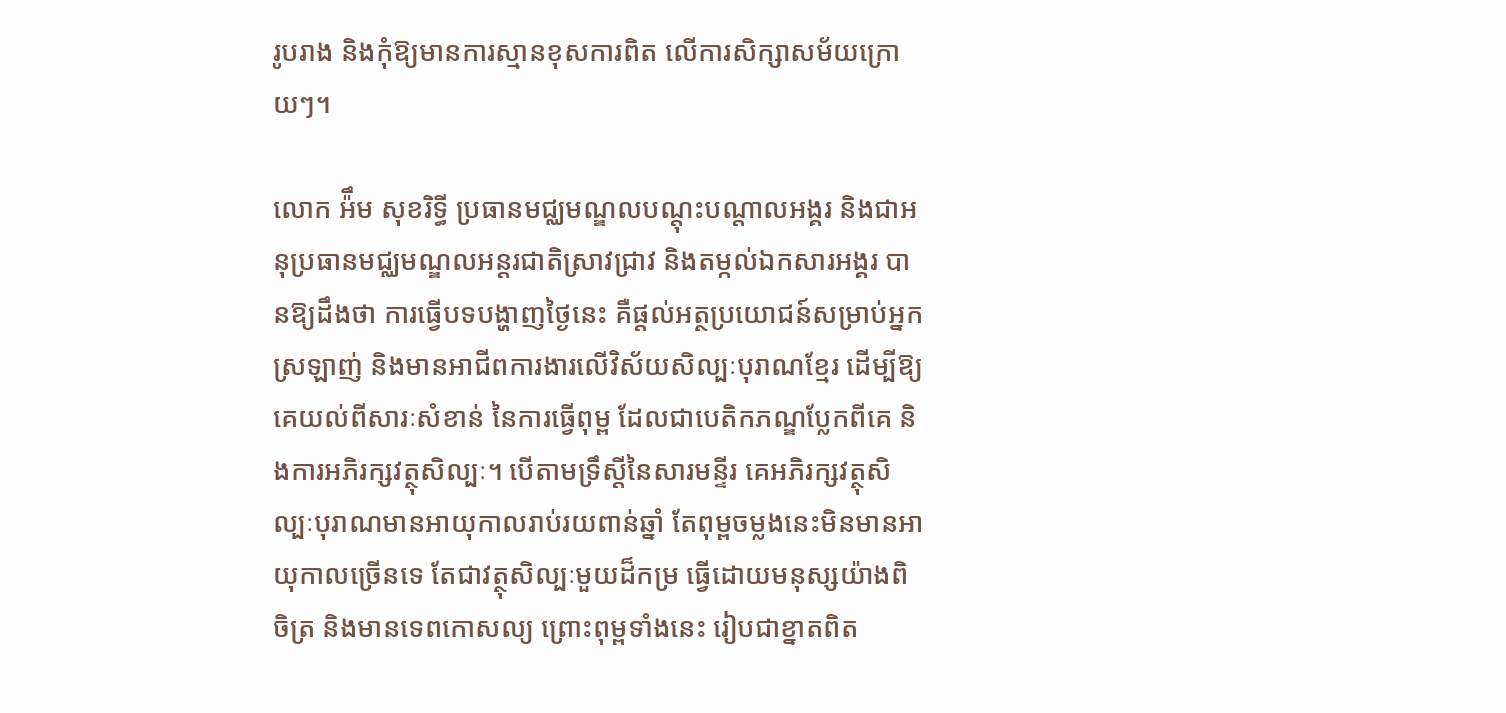រូបរាង និងកុំឱ្យមានការស្មានខុសការពិត លើការសិក្សាសម័យក្រោយៗ។

លោក អ៉ឹម សុខរិទ្ធី ប្រធានមជ្ឈមណ្ឌលបណ្តុះបណ្តាលអង្គរ និងជាអនុប្រធានមជ្ឈមណ្ឌលអន្តរជាតិស្រាវជ្រាវ និងតម្កល់ឯកសារអង្គរ បានឱ្យដឹងថា ការធ្វើបទបង្ហាញថ្ងៃនេះ គឺផ្តល់អត្ថប្រយោជន៍សម្រាប់អ្នកស្រឡាញ់ និងមានអាជីពការងារលើវិស័យសិល្បៈបុរាណខ្មែរ ដើម្បីឱ្យគេយល់ពីសារៈសំខាន់ នៃការធ្វើពុម្ព ដែលជាបេតិកភណ្ឌប្លែកពីគេ និងការអភិរក្សវត្ថុសិល្បៈ។ បើតាមទ្រឹស្តីនៃសារមន្ទីរ គេអភិរក្សវត្ថុសិល្បៈបុរាណមានអាយុកាលរាប់រយពាន់ឆ្នាំ តែពុម្ពចម្លងនេះមិនមានអាយុកាលច្រើនទេ តែជាវត្ថុសិល្បៈមួយដ៏កម្រ ធ្វើដោយមនុស្សយ៉ាងពិចិត្រ និងមានទេពកោសល្យ ព្រោះពុម្ពទាំងនេះ រៀបជាខ្នាតពិត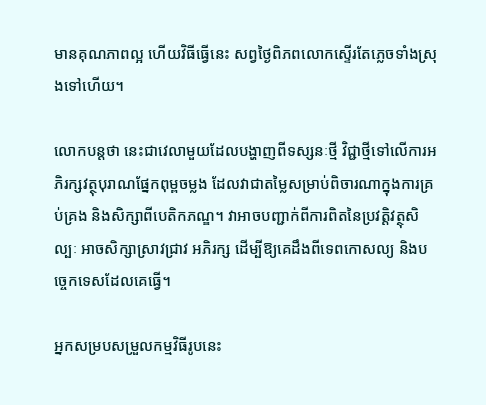មានគុណភាពល្អ ហើយវិធីធ្វើនេះ សព្វថ្ងៃពិភពលោកស្ទើរតែភ្លេចទាំងស្រុងទៅហើយ។

លោកបន្តថា នេះជាវេលាមួយដែលបង្ហាញពីទស្សនៈថ្មី វិជ្ជាថ្មីទៅលើការអភិរក្សវត្ថុបុរាណផ្នែកពុម្ពចម្លង ដែលវាជាតម្លៃសម្រាប់ពិចារណាក្នុងការគ្រប់គ្រង និងសិក្សាពីបេតិកភណ្ឌ។ វាអាចបញ្ជាក់ពីការពិតនៃប្រវត្តិវត្ថុសិល្បៈ អាចសិក្សាស្រាវជ្រាវ អភិរក្ស ដើម្បីឱ្យគេដឹងពីទេពកោសល្យ និងបច្ចេកទេសដែលគេធ្វើ។

អ្នកសម្របសម្រួលកម្មវិធីរូបនេះ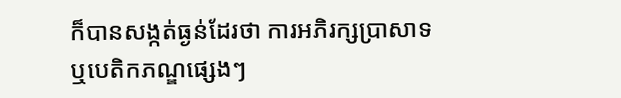ក៏បានសង្កត់ធ្ងន់ដែរថា ការអភិរក្សប្រាសាទ ឬបេតិកភណ្ឌផ្សេងៗ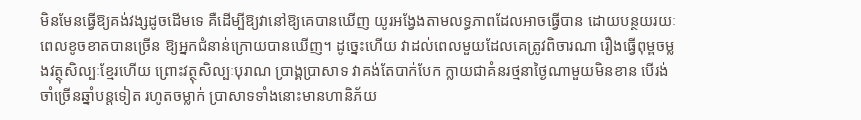មិនមែនធ្វើឱ្យគង់វង្សដូចដើមទេ គឺដើម្បីឱ្យវានៅឱ្យគេបានឃើញ យូរអង្វែងតាមលទ្ធភាពដែលអាចធ្វើបាន ដោយបន្ថយរយៈពេលខូចខាតបានច្រើន ឱ្យអ្នកជំនាន់ក្រោយបានឃើញ។ ដូច្នេះហើយ វាដល់ពេលមួយដែលគេត្រូវពិចារណា រឿងធ្វើពុម្ពចម្លងវត្ថុសិល្បៈខ្មែរហើយ ព្រោះវត្ថុសិល្បៈបុរាណ ប្រាង្គប្រាសាទ វាគង់តែបាក់បែក ក្លាយជាគំនរថ្មនាថ្ងៃណាមួយមិនខាន បើរង់ចាំច្រើនឆ្នាំបន្តទៀត រហូតចម្លាក់ ប្រាសាទទាំងនោះមានហានិភ័យ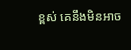ខ្ពស់ គេនឹងមិនអាច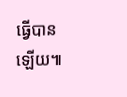ធ្វើបានឡើយ៕